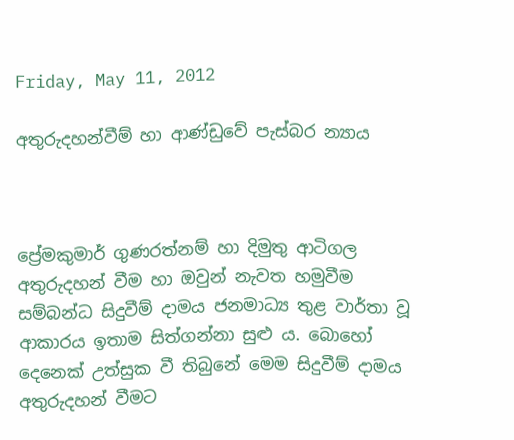Friday, May 11, 2012

අතුරුදහන්වීම් හා ආණ්ඩුවේ පැස්බර න්‍යාය



ප්‍රේමකුමාර් ගුණරත්නම් හා දිමුතු ආටිගල අතුරුදහන් වීම හා ඔවුන් නැවත හමුවීම සම්බන්ධ සිදුවීම් දාමය ජනමාධ්‍ය තුළ වාර්තා වූ ආකාරය ඉතාම සිත්ගන්නා සුළු ය. බොහෝ දෙනෙක් උත්සුක වී තිබුනේ මෙම සිදුවීම් දාමය අතුරුදහන් වීමට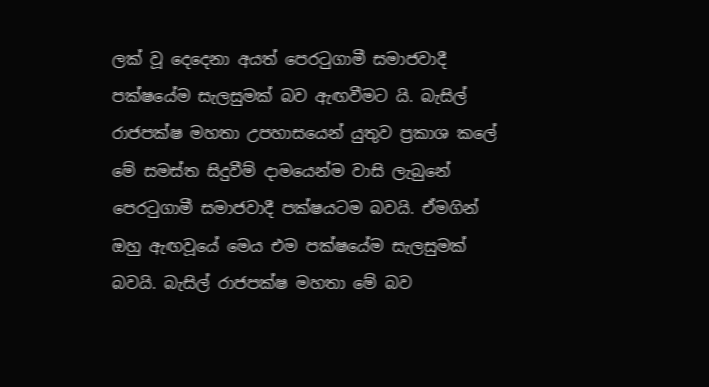ලක් වූ දෙදෙනා අයත් පෙරටුගාමී සමාජවාදී පක්ෂයේම සැලසුමක් බව ඇඟවීමට යි. බැසිල් රාජපක්ෂ මහතා උපහාසයෙන් යුතුව ප්‍රකාශ කලේ මේ සමස්ත සිදුවීම් දාමයෙන්ම වාසි ලැබුනේ පෙරටුගාමී සමාජවාදී පක්ෂයටම බවයි. ඒමගින් ඔහු ඇඟවූයේ මෙය එම පක්ෂයේම සැලසුමක් බවයි. බැසිල් රාජපක්ෂ මහතා මේ බව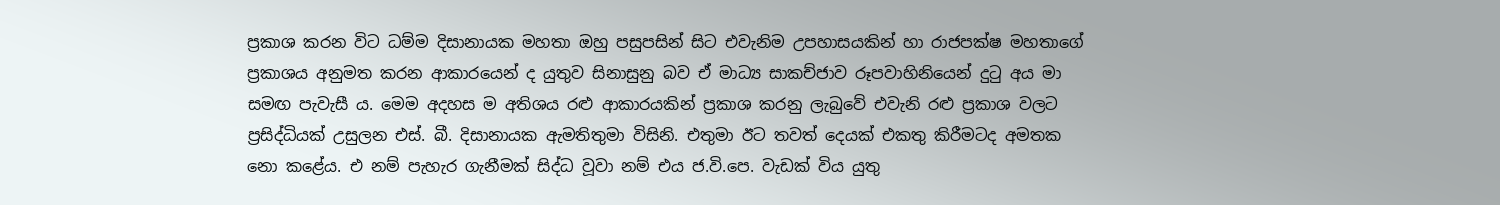ප්‍රකාශ කරන විට ධම්ම දිසානායක මහතා ඔහු පසුපසින් සිට එවැනිම උපහාසයකින් හා රාජපක්ෂ මහතාගේ ප්‍රකාශය අනුමත කරන ආකාරයෙන් ද යුතුව සිනාසුනු බව ඒ මාධ්‍ය සාකච්ජාව රූපවාහිනියෙන් දුටු අය මා සමඟ පැවැසී ය. මෙම අදහස ම අතිශය රළු ආකාරයකින් ප්‍රකාශ කරනු ලැබුවේ එවැනි රළු ප්‍රකාශ වලට ප්‍රසිද්ධියක් උසුලන එස්. බී. දිසානායක ඇමතිතුමා විසිනි. එතුමා ඊට තවත් දෙයක් එකතු කිරීමටද අමතක නො කළේය. එ නම් පැහැර ගැනීමක් සිද්ධ වූවා නම් එය ජ.වි.පෙ. වැඩක් විය යුතු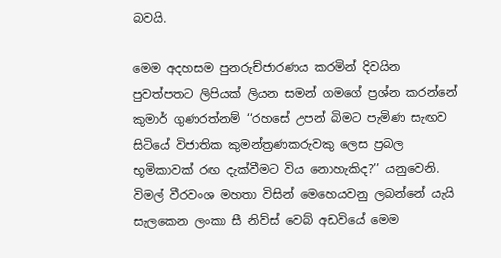බවයි.

මෙම අදහසම පුනරුච්ජාරණය කරමින් දිවයින පුවත්පතට ලිපියක් ලියන සමන් ගමගේ ප්‍රශ්න කරන්නේ කුමාර් ගුණරත්නම් ‘‘රහසේ උපන් බිමට පැමිණ සැඟව සිටියේ විජාතික කුමන්ත්‍රණකරුවකු ලෙස ප්‍රබල භූමිකාවක් රඟ දැක්වීමට විය නොහැකිද?’’ යනුවෙනි.  විමල් වීරවංශ මහතා විසින් මෙහෙයවනු ලබන්නේ යැයි සැලකෙන ලංකා සී නිව්ස් වෙබ් අඩවියේ මෙම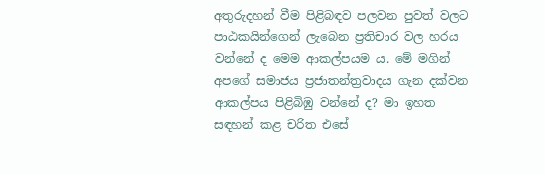අතුරුදහන් වීම පිළිබඳව පලවන පුවත් වලට පාඨකයින්ගෙන් ලැබෙන ප්‍රතිචාර වල හරය වන්නේ ද මෙම ආකල්පයම ය. මේ මගින් අපගේ සමාජය ප්‍රජාතන්ත්‍රවාදය ගැන දක්වන ආකල්පය පිළිබිඹු වන්නේ ද? මා ඉහත සඳහන් කළ චරිත එසේ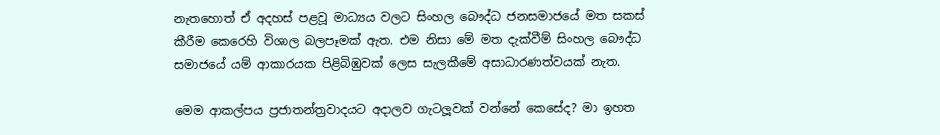නැතහොත් ඒ අදහස් පළවූ මාධ්‍යය වලට සිංහල බෞද්ධ ජනසමාජයේ මත සකස් කීරීම කෙරෙහි විශාල බලපෑමක් ඇත. එම නිසා මේ මත දැක්වීම් සිංහල බෞද්ධ සමාජයේ යම් ආකාරයක පිළිබිඹුවක් ලෙස සැලකීමේ අසාධාරණත්වයක් නැත.

මෙම ආකල්පය ප්‍රජාතන්ත්‍රවාදයට අදාලව ගැටලූවක් වන්නේ කෙසේද? මා ඉහත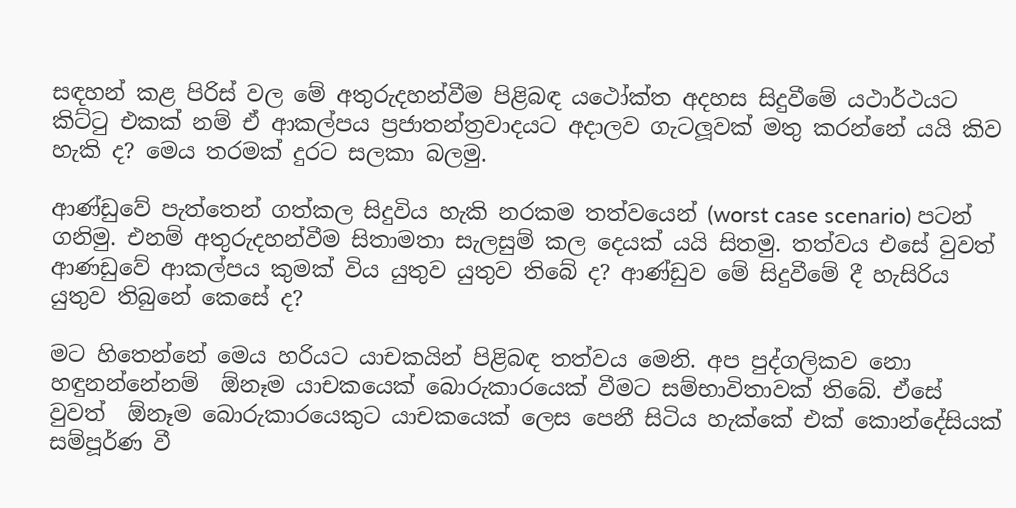සඳහන් කළ පිරිස් වල මේ අතුරුදහන්වීම පිළිබඳ යථෝක්ත අදහස සිදුවීමේ යථාර්ථයට කිට්ටු එකක් නම් ඒ ආකල්පය ප්‍රජාතන්ත්‍රවාදයට අදාලව ගැටලූවක් මතු කරන්නේ යයි කිව හැකි ද? මෙය තරමක් දුරට සලකා බලමු.

ආණ්ඩුවේ පැත්තෙන් ගත්කල සිදුවිය හැකි නරකම තත්වයෙන් (worst case scenario) පටන් ගනිමු. එනම් අතුරුදහන්වීම සිතාමතා සැලසුම් කල දෙයක් යයි සිතමු. තත්වය එසේ වුවත් ආණඩුවේ ආකල්පය කුමක් විය යුතුව යුතුව තිබේ ද? ආණ්ඩුව මේ සිදුවීමේ දී හැසිරිය යුතුව තිබුනේ කෙසේ ද?

මට හිතෙන්නේ මෙය හරියට යාචකයින් පිළිබඳ තත්වය මෙනි. අප පුද්ගලිකව නො හඳුනන්නේනම්  ඕනෑම යාචකයෙක් බොරුකාරයෙක් වීමට සම්භාවිතාවක් තිබේ. ඒසේ වුවත්  ඕනෑම බොරුකාරයෙකුට යාචකයෙක් ලෙස පෙනී සිටිය හැක්කේ එක් කොන්දේසියක් සම්පූර්ණ වී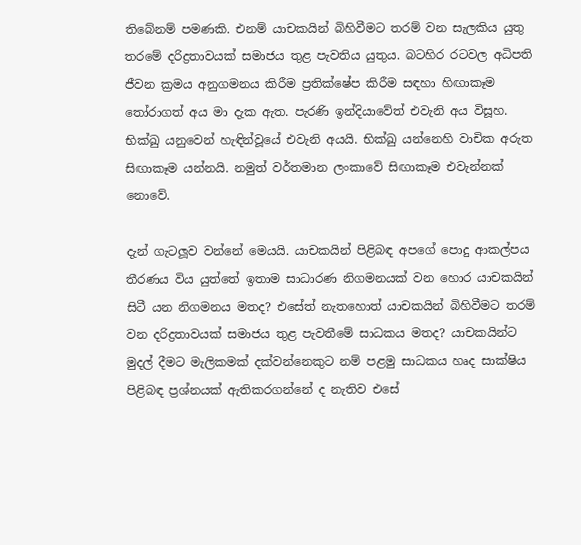තිබේනම් පමණකි. එනම් යාචකයින් බිහිවීමට තරම් වන සැලකිය යුතු තරමේ දරිද්‍රතාවයක් සමාජය තුළ පැවතිය යුතුය. බටහිර රටවල අධිපති ජීවන ක්‍රමය අනුගමනය කිරීම ප්‍රතික්ෂේප කිරීම සඳහා හිඟාකෑම තෝරාගත් අය මා දැක ඇත. පැරණි ඉන්දියාවේත් එවැනි අය විසූහ. භික්ඛු යනුවෙන් හැඳින්වූයේ එවැනි අයයි. භික්ඛු යන්නෙහි වාචික අරුත සිඟාකෑම යන්නයි. නමුත් වර්තමාන ලංකාවේ සිඟාකෑම එවැන්නක් නොවේ.

දැන් ගැටලූව වන්නේ මෙයයි. යාචකයින් පිළිබඳ අපගේ පොදු ආකල්පය තීරණය විය යුත්තේ ඉතාම සාධාරණ නිගමනයක් වන හොර යාචකයින් සිටී යන නිගමනය මතද? එසේත් නැතහොත් යාචකයින් බිහිවීමට තරම් වන දරිද්‍රතාවයක් සමාජය තුළ පැවතීමේ සාධකය මතද? යාචකයින්ට මුදල් දීමට මැලිකමක් දක්වන්නෙකුට නම් පළමු සාධකය හෘද සාක්ෂිය පිළිබඳ ප්‍රශ්නයක් ඇතිකරගන්නේ ද නැතිව එසේ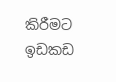කිරීමට ඉඩකඩ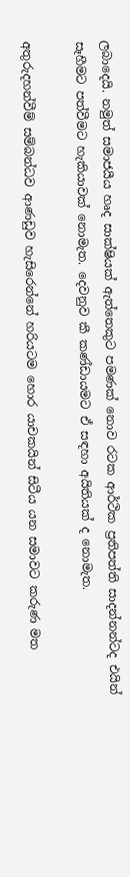ලබාදෙයි. නමුත් සමාජයීය හෘද සාක්ෂියක් ඇත්තෙකුට පමණක් නොව රටක ආර්ථික ප්‍රතිපත්ති සාදන්නන්ටද එයින් සෑහීමට පත්වීමට හැකියාවක් නොමැත. දෙවනුව කී කණ්ඩායමට ඒ සඳහා අයිතියක් ද නොමැත.

අතුරුදහන්වීම් සම්බන්ධව ආණඩුව හැසිරෙන්නේ හරියටම හොර යාචකයින් සිටීය යන සමාවට කරුණ මත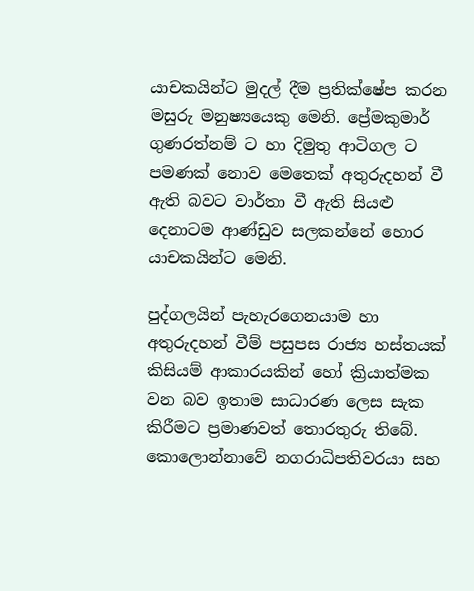යාචකයින්ට මුදල් දීම ප්‍රතික්ෂේප කරන මසුරු මනුෂ්‍යයෙකු මෙනි. ප්‍රේමකුමාර් ගුණරත්නම් ට හා දිමුතු ආටිගල ට පමණක් නොව මෙතෙක් අතුරුදහන් වී ඇති බවට වාර්තා වී ඇති සියළු දෙනාටම ආණ්ඩුව සලකන්නේ හොර යාචකයින්ට මෙනි.

පුද්ගලයින් පැහැරගෙනයාම හා අතුරුදහන් වීම් පසුපස රාජ්‍ය හස්තයක් කිසියම් ආකාරයකින් හෝ ක්‍රියාත්මක වන බව ඉතාම සාධාරණ ලෙස සැක කිරීමට ප්‍රමාණවත් තොරතුරු තිබේ. කොලොන්නාවේ නගරාධිපතිවරයා සහ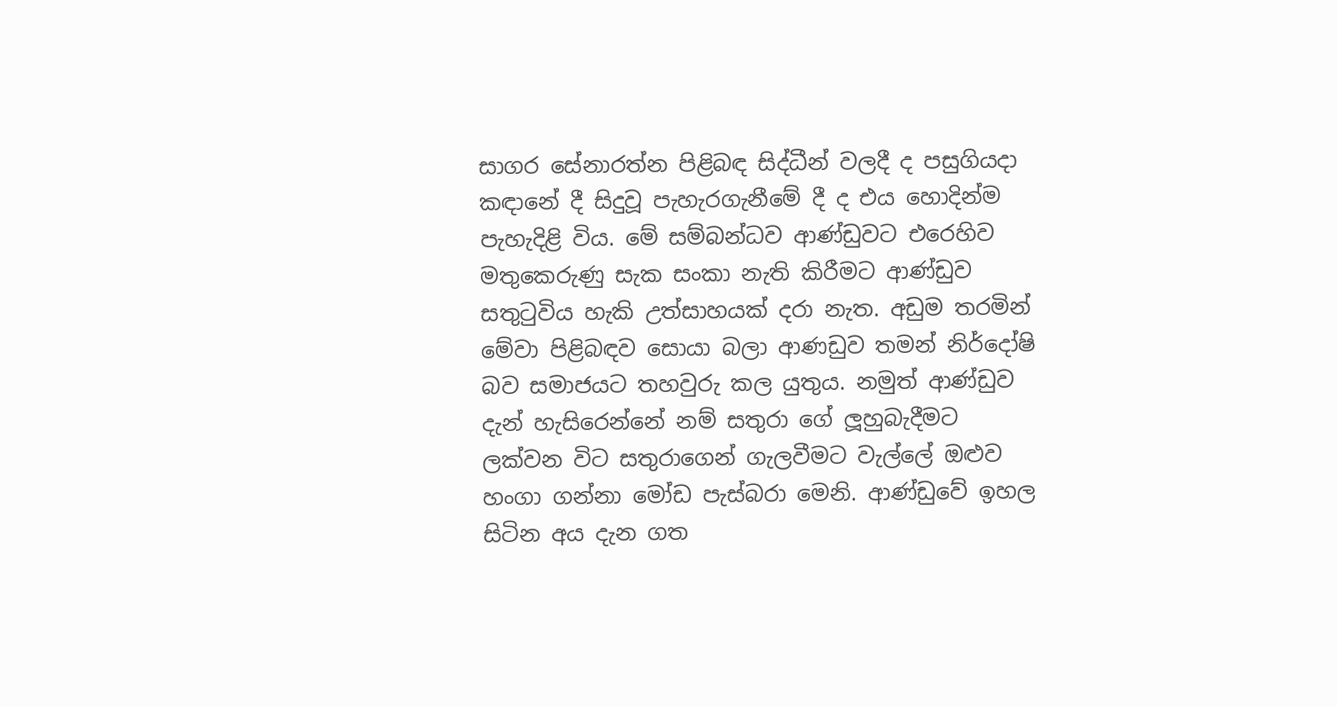සාගර සේනාරත්න පිළිබඳ සිද්ධීන් වලදී ද පසුගියදා කඳානේ දී සිදුවූ පැහැරගැනීමේ දී ද එය හොදින්ම පැහැදිළි විය. මේ සම්බන්ධව ආණ්ඩුවට එරෙහිව මතුකෙරුණු සැක සංකා නැති කිරීමට ආණ්ඩුව සතුටුවිය හැකි උත්සාහයක් දරා නැත. අඩුම තරමින් මේවා පිළිබඳව සොයා බලා ආණඩුව තමන් නිර්දෝෂි බව සමාජයට තහවුරු කල යුතුය. නමුත් ආණ්ඩුව දැන් හැසිරෙන්නේ නම් සතුරා ගේ ලූහුබැදීමට ලක්වන විට සතුරාගෙන් ගැලවීමට වැල්ලේ ඔළුව හංගා ගන්නා මෝඩ පැස්බරා මෙනි. ආණ්ඩුවේ ඉහල සිටින අය දැන ගත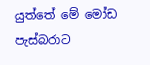යුත්තේ මේ මෝඩ පැස්බරාට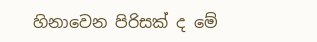හිනාවෙන පිරිසක් ද මේ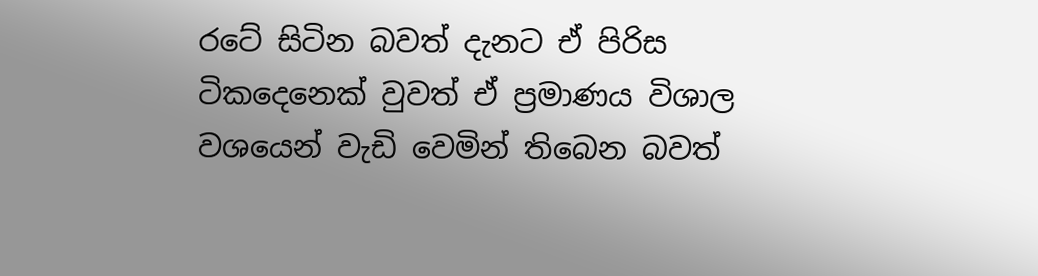රටේ සිටින බවත් දැනට ඒ පිරිස ටිකදෙනෙක් වුවත් ඒ ප්‍රමාණය විශාල වශයෙන් වැඩි වෙමින් තිබෙන බවත්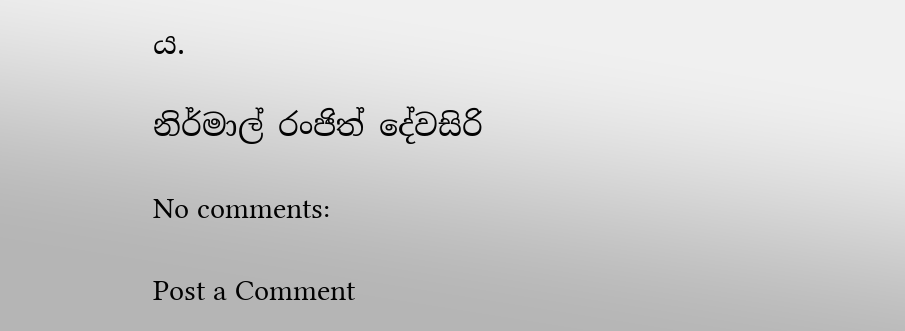ය.

නිර්මාල් රංජිත් දේවසිරි

No comments:

Post a Comment